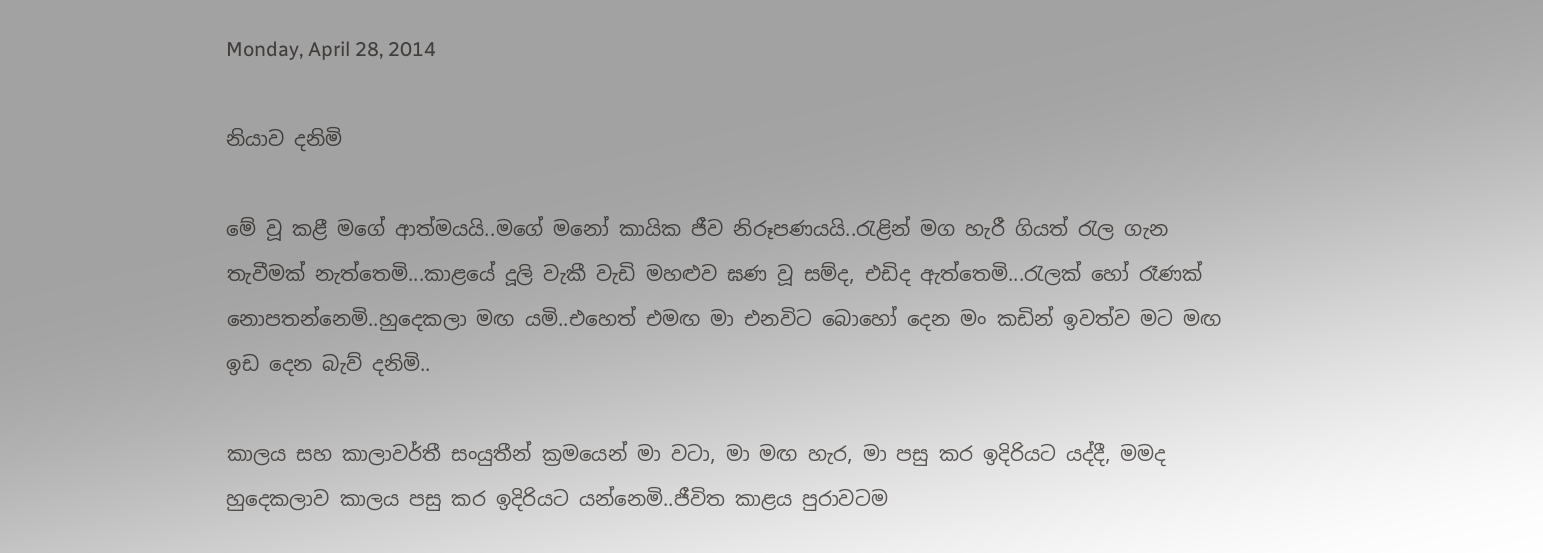Monday, April 28, 2014

නියාව දනිමි

මේ වූ කළී මගේ ආත්මයයි..මගේ මනෝ කායික ජීව නිරූපණයයි..රැළින් මග හැරී ගියත් රැල ගැන තැවීමක් නැත්තෙමි...කාළයේ දූලි වැකී වැඩි මහළුව ඝණ වූ සම්ද, එඩිද ඇත්තෙමි...රැලක් හෝ රෑණක් නොපතන්නෙමි..හුදෙකලා මඟ යමි..එහෙත් එමඟ මා එනවිට බොහෝ දෙන මං කඩින් ඉවත්ව මට මඟ ඉඩ දෙන බැව් දනිමි..

කාලය සහ කාලාවර්තී සංයුතීන් ක්‍රමයෙන් මා වටා, මා මඟ හැර, මා පසු කර ඉදිරියට යද්දී, මමද හුදෙකලාව කාලය පසු කර ඉදිරියට යන්නෙමි..ජීවිත කාළය පුරාවටම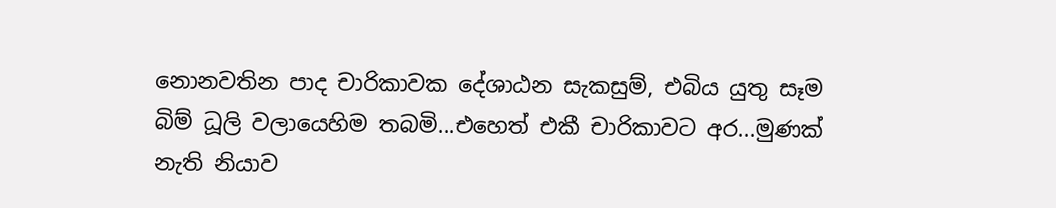නොනවතින පාද චාරිකාවක දේශාඨන සැකසුම්, එබිය යුතු සෑම බිම් ධූලි වලායෙහිම තබමි...එහෙත් එකී චාරිකාවට අර...මුණක් නැති නියාව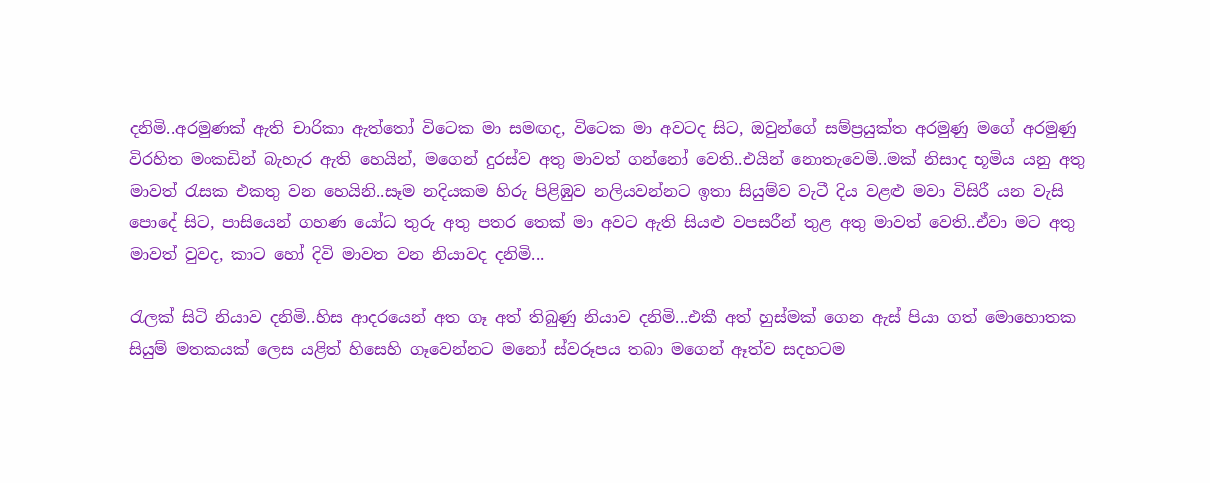දනිමි..අරමුණක් ඇති චාරිකා ඇත්තෝ විටෙක මා සමඟද, විටෙක මා අවටද සිට, ඔවුන්ගේ සම්ප්‍රයුක්ත අරමුණු මගේ අරමුණු විරහිත මංකඩින් බැහැර ඇති හෙයින්, මගෙන් දුරස්ව අතු මාවත් ගන්නෝ වෙති..එයින් නොතැවෙමි..මක් නිසාද භූමිය යනු අතු මාවත් රැසක එකතු වන හෙයිනි..සෑම නදියකම හිරු පිළිඹුව නලියවන්නට ඉතා සියුම්ව වැටී දිය වළළු මවා විසිරී යන වැසි පොදේ සිට, පාසියෙන් ගහණ යෝධ තුරු අතු පතර තෙක් මා අවට ඇති සියළු වපසරීන් තුළ අතු මාවත් වෙති..ඒවා මට අතු මාවත් වුවද, කාට හෝ දිවි මාවත වන නියාවද දනිමි...

රැලක් සිටි නියාව දනිමි..හිස ආදරයෙන් අත ගෑ අත් තිබුණු නියාව දනිමි...එකී අත් හුස්මක් ගෙන ඇස් පියා ගත් මොහොතක සියුම් මතකයක් ලෙස යළිත් හිසෙහි ගෑවෙන්නට මනෝ ස්වරූපය තබා මගෙන් ඈත්ව සදහටම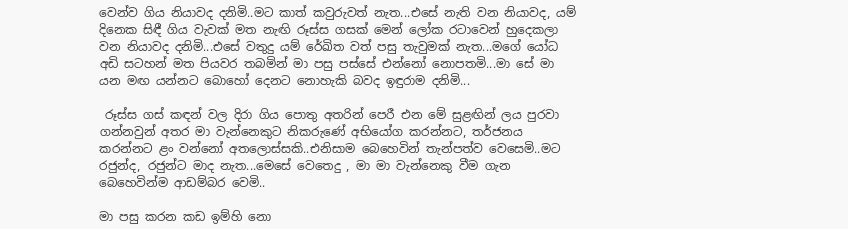වෙන්ව ගිය නියාවද දනිමි..මට කාත් කවුරුවත් නැත...එසේ නැති වන නියාවද, යම් දිනෙක සිඳී ගිය වැවක් මත නැඟි රූස්ස ගසක් මෙන් ලෝක රටාවෙන් හුදෙකලා වන නියාවද දනිමි...එසේ වතුදු යම් රේඛිත වත් පසු තැවුමක් නැත...මගේ යෝධ අඩි සටහන් මත පියවර තබමින් මා පසු පස්සේ එන්නෝ නොපතමි...මා සේ මා යන මඟ යන්නට බොහෝ දෙනට නොහැකි බවද ඉඳුරාම දනිමි...

 රූස්ස ගස් කඳන් වල දිරා ගිය පොතු අතරින් පෙරී එන මේ සුළඟින් ලය පුරවා ගන්නවුන් අතර මා වැන්නෙකුට නිකරුණේ අභියෝග කරන්නට, තර්ජනය කරන්නට ළං වන්නෝ අතලොස්සකි..එනිසාම බෙහෙවින් තැන්පත්ව වෙසෙමි..මට රජුන්ද, රජුන්ට මාද නැත...මෙසේ වෙතෙදු , මා මා වැන්නෙකු වීම ගැන බෙහෙවින්ම ආඩම්බර වෙමි..

මා පසු කරන කඩ ඉම්හි නො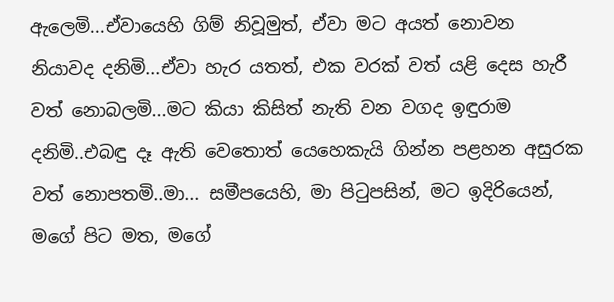ඇලෙමි...ඒවායෙහි ගිම් නිවූමුත්, ඒවා මට අයත් නොවන නියාවද දනිමි...ඒවා හැර යතත්, එක වරක් වත් යළි දෙස හැරී වත් නොබලමි...මට කියා කිසිත් නැති වන වගද ඉඳුරාම දනිමි..එබඳු දෑ ඇති වෙතොත් යෙහෙකැයි ගින්න පළහන අසුරක වත් නොපතමි..මා... සමීපයෙහි, මා පිටුපසින්, මට ඉදිරියෙන්, මගේ පිට මත, මගේ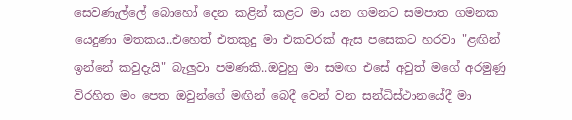සෙවණැල්ලේ බොහෝ දෙන කළින් කළට මා යන ගමනට සමපාත ගමනක යෙදුණා මතකය..එහෙත් එතකුදු මා එකවරක් ඇස පසෙකට හරවා "ළඟින් ඉන්නේ කවුදැයි" බැලුවා පමණකි..ඔවුහු මා සමඟ එසේ අවුත් මගේ අරමුණු විරහිත මං පෙත ඔවුන්ගේ මඟින් බෙදී වෙන් වන සන්ධිස්ථානයේදී මා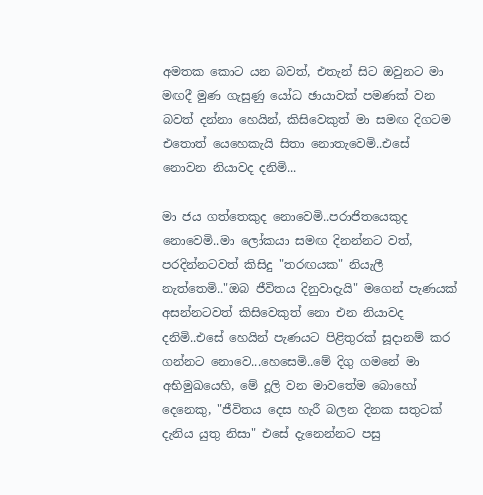අමතක කොට යන බවත්, එතැන් සිට ඔවුනට මා මඟදී මුණ ගැසුණු යෝධ ඡායාවක් පමණක් වන බවත් දන්නා හෙයින්, කිසිවෙකුත් මා සමඟ දිගටම එතොත් යෙහෙකැයි සිතා නොතැවෙමි..එසේ නොවන නියාවද දනිමි...

මා ජය ගත්තෙකුද නොවෙමි..පරාජිතයෙකුද නොවෙමි..මා ලෝකයා සමඟ දිනන්නට වත්, පරදින්නටවත් කිසිදු "තරඟයක" නියැලී නැත්තෙමි.."ඔබ ජීවිතය දිනුවාදැයි" මගෙන් පැණයක් අසන්නටවත් කිසිවෙකුත් නො එන නියාවද දනිමි..එසේ හෙයින් පැණයට පිළිතුරක් සූදානම් කර ගන්නට නොවෙ...හෙසෙමි..මේ දිගු ගමනේ මා අභිමුඛයෙහි, මේ දූලි වන මාවතේම බොහෝ දෙනෙකු, "ජීවිතය දෙස හැරී බලන දිනක සතුටක් දැනිය යුතු නිසා" එසේ දැනෙන්නට පසු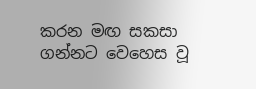කරන මඟ සකසා ගන්නට වෙහෙස වූ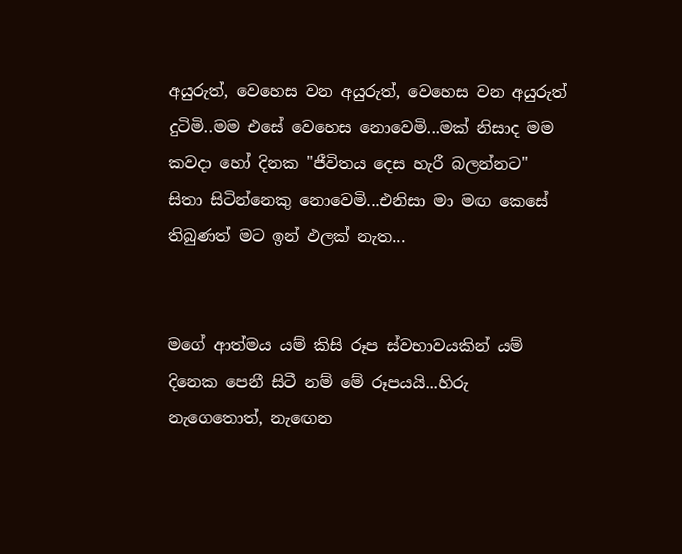අයුරුත්, වෙහෙස වන අයුරුත්, වෙහෙස වන අයුරුත් දුටිමි..මම එසේ වෙහෙස නොවෙමි...මක් නිසාද මම කවදා හෝ දිනක "ජීවිතය දෙස හැරී බලන්නට" සිතා සිටින්නෙකු නොවෙමි...එනිසා මා මඟ කෙසේ තිබුණත් මට ඉන් ඵලක් නැත...


මගේ ආත්මය යම් කිසි රූප ස්වභාවයකින් යම් දිනෙක පෙනී සිටී නම් මේ රූපයයි...හිරු නැගෙතොත්, නැඟෙන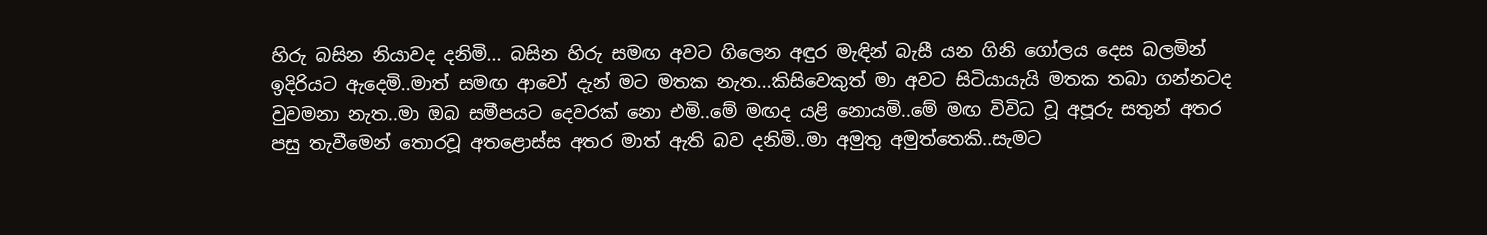හිරු බසින නියාවද දනිමි... බසින හිරු සමඟ අවට ගිලෙන අඳුර මැඳින් බැසී යන ගිනි ගෝලය දෙස බලමින් ඉදිරියට ඇදෙමි..මාත් සමඟ ආවෝ දැන් මට මතක නැත...කිසිවෙකුත් මා අවට සිටියායැයි මතක තබා ගන්නටද වුවමනා නැත..මා ඔබ සමීපයට දෙවරක් නො එමි..මේ මඟද යළි නොයමි..මේ මඟ විවිධ වූ අපූරු සතුන් අතර පසු තැවීමෙන් තොරවූ අතළොස්ස අතර මාත් ඇති බව දනිමි..මා අමුතු අමුත්තෙකි..සැමට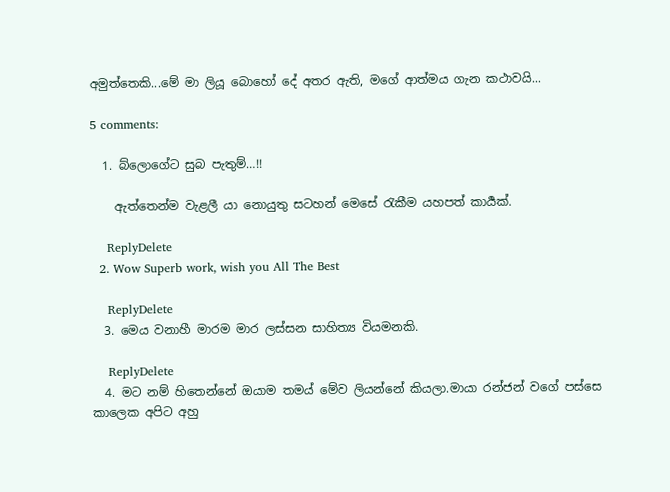අමුත්තෙකි...මේ මා ලියූ බොහෝ දේ අතර ඇති, මගේ ආත්මය ගැන කථාවයි...

5 comments:

  1. බ්ලොගේට සුබ පැතුම්…!!

    ඇත්තෙන්ම වැළලී යා නොයුතු සටහන් මෙසේ රැකීම යහපත් කාර්‍යක්.

    ReplyDelete
  2. Wow Superb work, wish you All The Best

    ReplyDelete
  3. මෙය වනාහී මාරම මාර ලස්සන සාහිත්‍ය වියමනකි.

    ReplyDelete
  4. මට නම් හිතෙන්නේ ඔයාම තමය් මේව ලියන්නේ කියලා.මායා රන්ජන් වගේ පස්සෙ කාලෙක අපිට අහු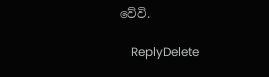වේවි.

    ReplyDelete